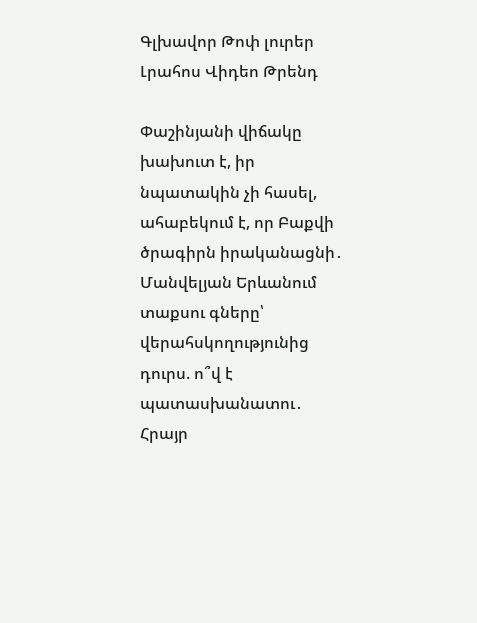Գլխավոր Թոփ լուրեր Լրահոս Վիդեո Թրենդ

Փաշինյանի վիճակը խախուտ է, իր նպատակին չի հասել, ահաբեկում է, որ Բաքվի ծրագիրն իրականացնի․ Մանվելյան Երևանում տաքսու գները՝ վերահսկողությունից դուրս. ո՞վ է պատասխանատու․ Հրայր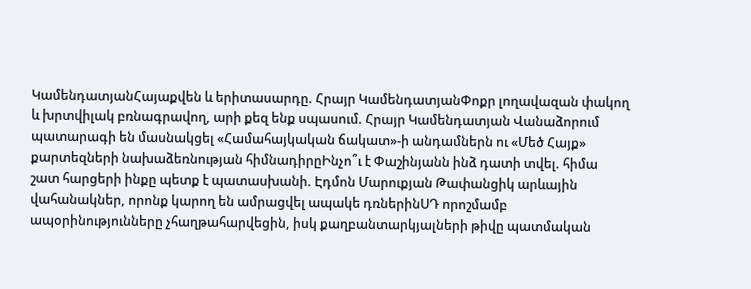ԿամենդատյանՀայաքվեն և երիտասարդը. Հրայր ԿամենդատյանՓոքր լողավազան փակող և խրտվիլակ բռնագրավող, արի քեզ ենք սպասում. Հրայր Կամենդատյան Վանաձորում պատարագի են մասնակցել «Համահայկական ճակատ»-ի անդամներն ու «Մեծ Հայք» քարտեզների նախաձեռնության հիմնադիրըԻնչո՞ւ է Փաշինյանն ինձ դատի տվել. հիմա շատ հարցերի ինքը պետք է պատասխանի. Էդմոն Մարուքյան Թափանցիկ արևային վահանակներ, որոնք կարող են ամրացվել ապակե դռներինՍԴ որոշմամբ ապօրինությունները չհաղթահարվեցին, իսկ քաղբանտարկյալների թիվը պատմական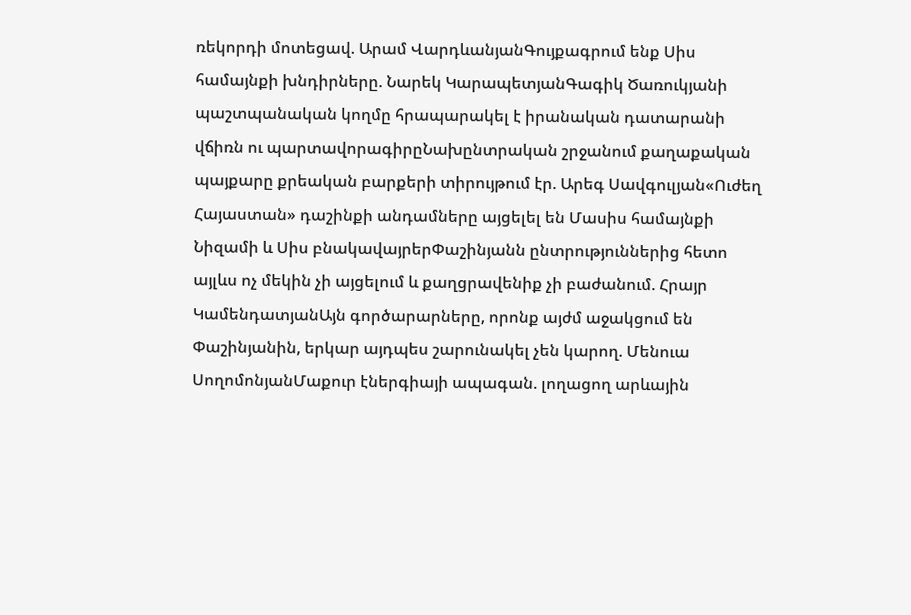ռեկորդի մոտեցավ. Արամ ՎարդևանյանԳույքագրում ենք Սիս համայնքի խնդիրները. Նարեկ ԿարապետյանԳագիկ Ծառուկյանի պաշտպանական կողմը հրապարակել է իրանական դատարանի վճիռն ու պարտավորագիրըՆախընտրական շրջանում քաղաքական պայքարը քրեական բարքերի տիրույթում էր. Արեգ Սավգուլյան«Ուժեղ Հայաստան» դաշինքի անդամները այցելել են Մասիս համայնքի Նիզամի և Սիս բնակավայրերՓաշինյանն ընտրություններից հետո այլևս ոչ մեկին չի այցելում և քաղցրավենիք չի բաժանում. Հրայր ԿամենդատյանԱյն գործարարները, որոնք այժմ աջակցում են Փաշինյանին, երկար այդպես շարունակել չեն կարող. Մենուա ՍողոմոնյանՄաքուր էներգիայի ապագան. լողացող արևային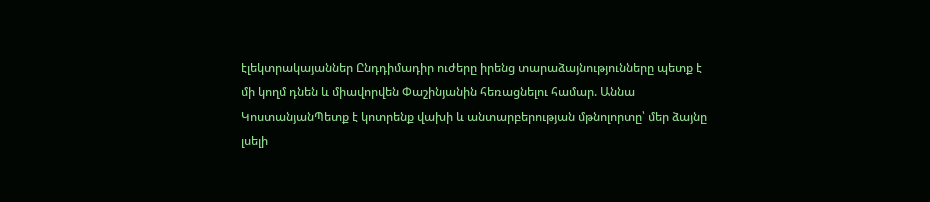էլեկտրակայաններ Ընդդիմադիր ուժերը իրենց տարաձայնությունները պետք է մի կողմ դնեն և միավորվեն Փաշինյանին հեռացնելու համար. Աննա ԿոստանյանՊետք է կոտրենք վախի և անտարբերության մթնոլորտը՝ մեր ձայնը լսելի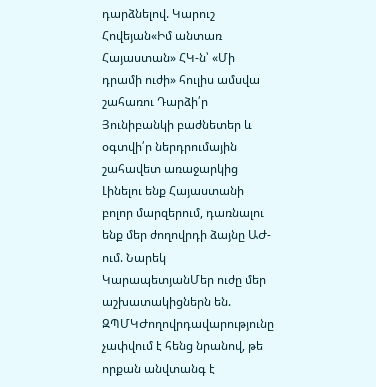դարձնելով. Կարուշ Հովեյան«Իմ անտառ Հայաստան» ՀԿ-ն՝ «Մի դրամի ուժի» հուլիս ամսվա շահառու Դարձի՛ր Յունիբանկի բաժնետեր և օգտվի՛ր ներդրումային շահավետ առաջարկից Լինելու ենք Հայաստանի բոլոր մարզերում, դառնալու ենք մեր ժողովրդի ձայնը ԱԺ-ում. Նարեկ ԿարապետյանՄեր ուժը մեր աշխատակիցներն են. ԶՊՄԿԺողովրդավարությունը չափվում է հենց նրանով, թե որքան անվտանգ է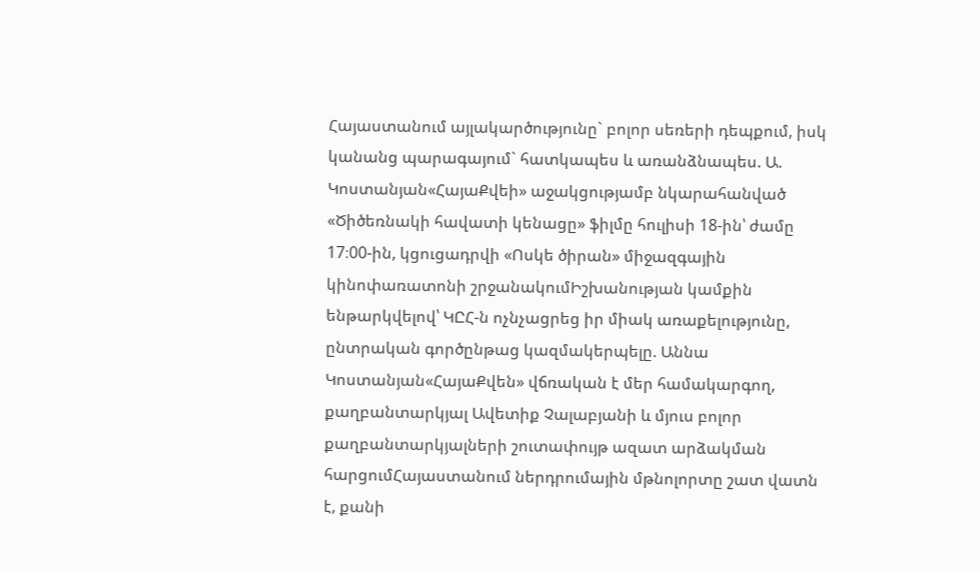Հայաստանում այլակարծությունը` բոլոր սեռերի դեպքում, իսկ կանանց պարագայում` հատկապես և առանձնապես. Ա. Կոստանյան«ՀայաՔվեի» աջակցությամբ նկարահանված «Ծիծեռնակի հավատի կենացը» ֆիլմը հուլիսի 18-ին՝ ժամը 17։00-ին, կցուցադրվի «Ոսկե ծիրան» միջազգային կինոփառատոնի շրջանակումԻշխանության կամքին ենթարկվելով՝ ԿԸՀ-ն ոչնչացրեց իր միակ առաքելությունը, ընտրական գործընթաց կազմակերպելը. Աննա Կոստանյան«ՀայաՔվեն» վճռական է մեր համակարգող, քաղբանտարկյալ Ավետիք Չալաբյանի և մյուս բոլոր քաղբանտարկյալների շուտափույթ ազատ արձակման հարցումՀայաստանում ներդրումային մթնոլորտը շատ վատն է, քանի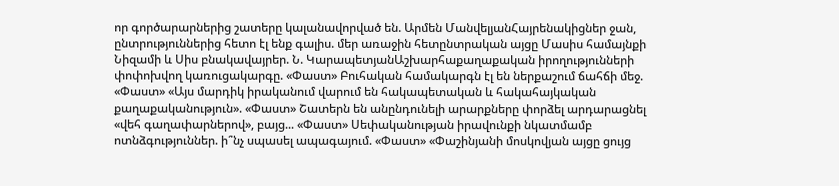որ գործարարներից շատերը կալանավորված են. Արմեն ՄանվելյանՀայրենակիցներ ջան, ընտրություններից հետո էլ ենք գալիս. մեր առաջին հետընտրական այցը Մասիս համայնքի Նիզամի և Սիս բնակավայրեր. Ն. ԿարապետյանԱշխարհաքաղաքական իրողությունների փոփոխվող կառուցակարգը. «Փաստ» Բուհական համակարգն էլ են ներքաշում ճահճի մեջ. «Փաստ» «Այս մարդիկ իրականում վարում են հակապետական և հակահայկական քաղաքականություն». «Փաստ» Շատերն են անընդունելի արարքները փորձել արդարացնել «վեհ գաղափարներով», բայց... «Փաստ» Սեփականության իրավունքի նկատմամբ ոտնձգություններ. ի՞նչ սպասել ապագայում. «Փաստ» «Փաշինյանի մոսկովյան այցը ցույց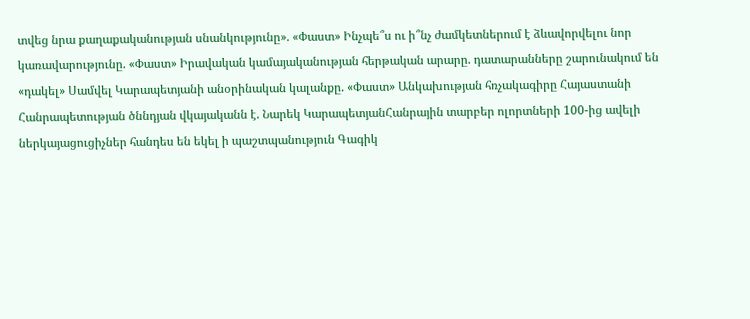տվեց նրա քաղաքականության սնանկությունը». «Փաստ» Ինչպե՞ս ու ի՞նչ ժամկետներում է ձևավորվելու նոր կառավարությունը. «Փաստ» Իրավական կամայականության հերթական արարը. դատարանները շարունակում են «դակել» Սամվել Կարապետյանի անօրինական կալանքը. «Փաստ» Անկախության հռչակագիրը Հայաստանի Հանրապետության ծննդյան վկայականն է. Նարեկ ԿարապետյանՀանրային տարբեր ոլորտների 100-ից ավելի ներկայացուցիչներ հանդես են եկել ի պաշտպանություն Գագիկ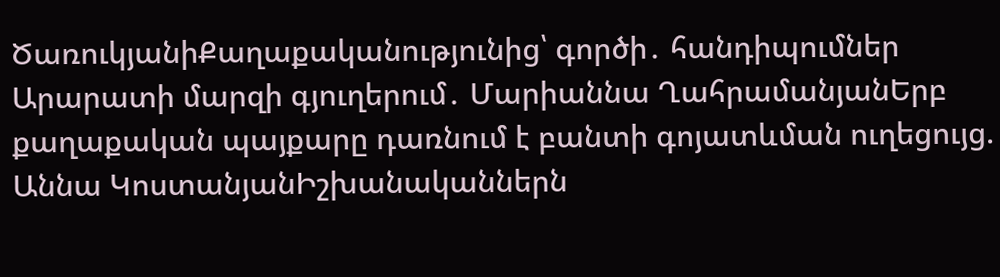ԾառուկյանիՔաղաքականությունից՝ գործի․ հանդիպումներ Արարատի մարզի գյուղերում․ Մարիաննա ՂահրամանյանԵրբ քաղաքական պայքարը դառնում է բանտի գոյատևման ուղեցույց. Աննա ԿոստանյանԻշխանականներն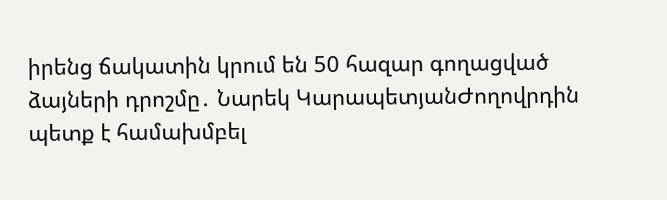իրենց ճակատին կրում են 50 հազար գողացված ձայների դրոշմը․ Նարեկ ԿարապետյանԺողովրդին պետք է համախմբել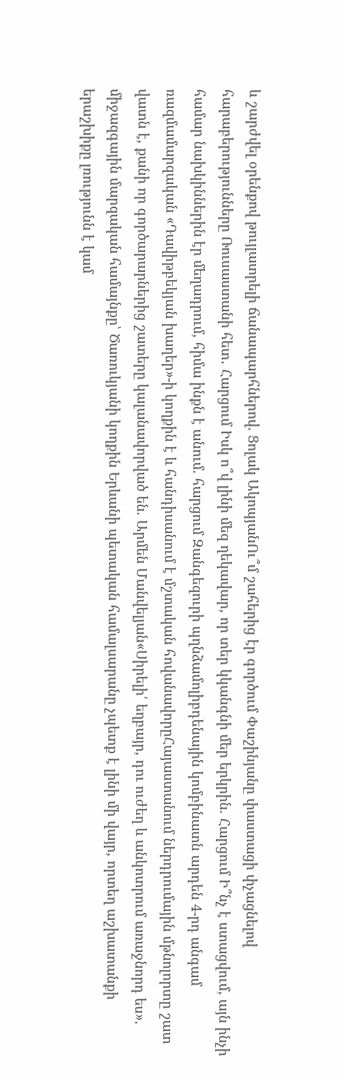և շարժվել օրենքով թույլատրելի ճանապարհներով. Ցոլակ ԱկոպյանՈւ՞մ շահերից էր գործում Փաշինյանը փաստացի փչացնելով հարաբերությունները Ռուսաստանի հետ․ Հարցում Իսկ ո՞վ լինի մեզ ղեկավար, որ տեր կկանգնի մեր երկրին. Հարցում Ի՞նչ է ստացվում, այն ինչի համար նախկիններին էր մեղադրում, հիմա ինքն է անում. հարցում Զանգեզուրի պղնձամոլիբդենային կոմբինատն արդեն 4-րդ անգամ ռազմամարզական «Դավիթբեկյան խաղեր»-ի կողքին է և հանդիսանում է մշտական հովանավորըՀայաստանում ներդրումային մթնոլորտը շատ վատն է, քանի որ գործարարներից շատերը կալանավորված են. Արմեն Մանվելյան«Սիրելի՛ եղբայր, դու ուժեղ և անկոտրում առաջնորդ ես». միջազգային մարզական համայնքը՝ Ծառուկյանի կողքին Երևանի պետական համալսարանը չպետք է լինի մի վայր, որտեղ աշխատանքի երաշխիքը լռությունն է կամ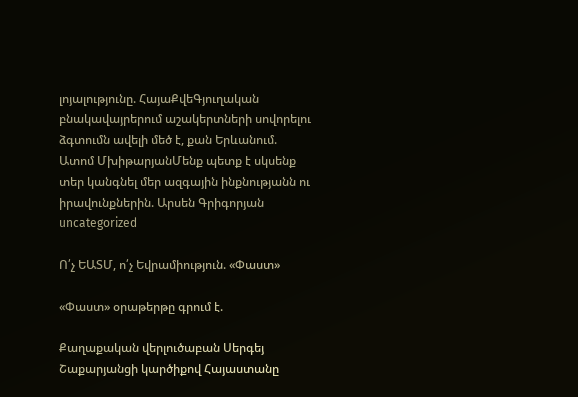լոյալությունը. ՀայաՔվեԳյուղական բնակավայրերում աշակերտների սովորելու ձգտումն ավելի մեծ է, քան Երևանում. Ատոմ ՄխիթարյանՄենք պետք է սկսենք տեր կանգնել մեր ազգային ինքնությանն ու իրավունքներին. Արսեն Գրիգորյան
uncategorized

Ո՛չ ԵԱՏՄ, ո՛չ Եվրամիություն. «Փաստ»

«Փաստ» օրաթերթը գրում է.

Քաղաքական վերլուծաբան Սերգեյ Շաքարյանցի կարծիքով Հայաստանը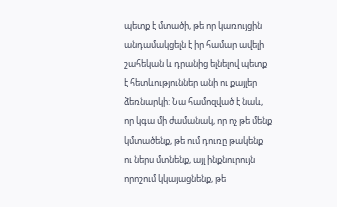պետք է մտածի, թե որ կառույցին անդամակցելն է իր համար ավելի շահեկան և դրանից ելնելով պետք է հետևություններ անի ու քայլեր ձեռնարկի: Նա համոզված է նաև, որ կգա մի ժամանակ, որ ոչ թե մենք կմտածենք, թե ում դուռը թակենք ու ներս մտնենք, այլ ինքնուրույն որոշում կկայացնենք, թե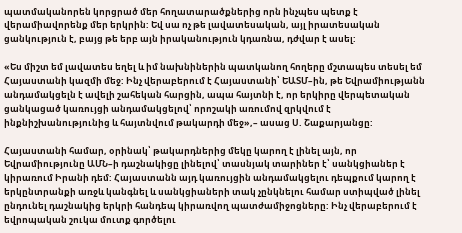պատմականորեն կորցրած մեր հողատարածքներից որն ինչպես պետք է վերամիավորենք մեր երկրին: Եվ սա ոչ թե լավատեսական, այլ իրատեսական ցանկություն է, բայց թե երբ այն իրականություն կդառնա, դժվար է ասել:

«Ես միշտ եմ լավատես եղել և իմ նախնիներին պատկանող հողերը մշտապես տեսել եմ Հայաստանի կազմի մեջ: Ինչ վերաբերում է Հայաստանի՝ ԵԱՏՄ–ին, թե Եվրամիությանն անդամակցելն է ավելի շահեկան հարցին, ապա հայտնի է, որ երկիրը վերպետական ցանկացած կառույցի անդամակցելով՝ որոշակի առումով զրկվում է ինքնիշխանությունից և հայտնվում թակարդի մեջ»,– ասաց Ս. Շաքարյանցը:

Հայաստանի համար, օրինակ՝ թակարդներից մեկը կարող է լինել այն, որ Եվրամիությունը ԱՄՆ–ի դաշնակիցը լինելով՝ տասնյակ տարիներ է՝ սանկցիաներ է կիրառում Իրանի դեմ: Հայաստանն այդ կառույցին անդամակցելու դեպքում կարող է երկընտրանքի առջև կանգնել և սանկցիաների տակ չընկնելու համար ստիպված լինել ընդունել դաշնակից երկրի հանդեպ կիրառվող պատժամիջոցները: Ինչ վերաբերում է եվրոպական շուկա մուտք գործելու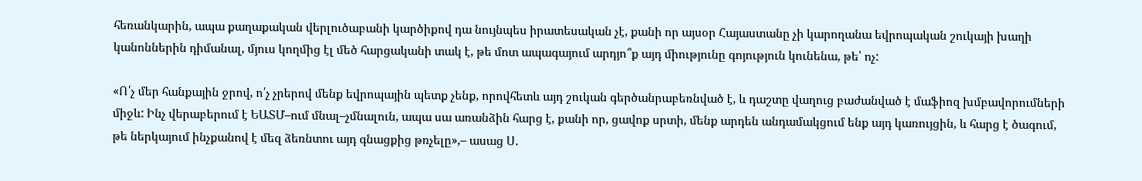հեռանկարին, ապա քաղաքական վերլուծաբանի կարծիքով դա նույնպես իրատեսական չէ, քանի որ այսօր Հայաստանը չի կարողանա եվրոպական շուկայի խաղի կանոններին դիմանալ, մյուս կողմից էլ մեծ հարցականի տակ է, թե մոտ ապագայում արդյո՞ք այդ միությունը գոյություն կունենա, թե՝ ոչ:

«Ո՛չ մեր հանքային ջրով, ո՛չ չրերով մենք եվրոպային պետք չենք, որովհետև այդ շուկան գերծանրաբեռնված է, և դաշտը վաղուց բաժանված է մաֆիոզ խմբավորումների միջև: Ինչ վերաբերում է ԵԱՏՄ–ում մնալ–չմնալուն, ապա սա առանձին հարց է, քանի որ, ցավոք սրտի, մենք արդեն անդամակցում ենք այդ կառույցին, և հարց է ծագում, թե ներկայում ինչքանով է մեզ ձեռնտու այդ գնացքից թռչելը»,– ասաց Ս.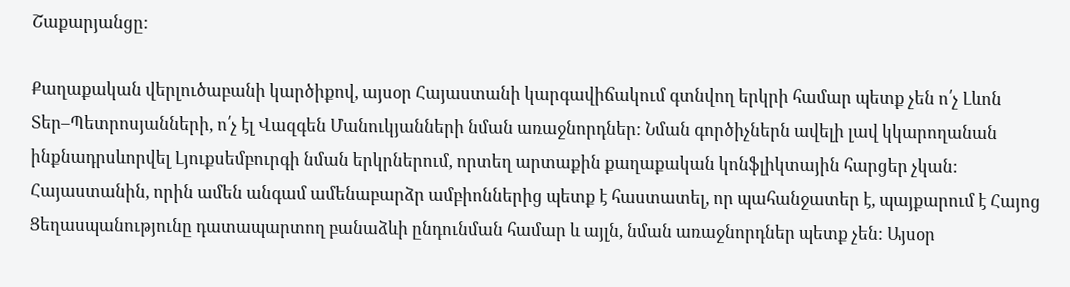Շաքարյանցը:

Քաղաքական վերլուծաբանի կարծիքով, այսօր Հայաստանի կարգավիճակում գտնվող երկրի համար պետք չեն ո՛չ Լևոն Տեր–Պետրոսյանների, ո՛չ էլ Վազգեն Մանուկյանների նման առաջնորդներ: Նման գործիչներն ավելի լավ կկարողանան ինքնադրսևորվել Լյուքսեմբուրգի նման երկրներում, որտեղ արտաքին քաղաքական կոնֆլիկտային հարցեր չկան: Հայաստանին, որին ամեն անգամ ամենաբարձր ամբիոններից պետք է հաստատել, որ պահանջատեր է, պայքարում է Հայոց Ցեղասպանությունը դատապարտող բանաձևի ընդունման համար և այլն, նման առաջնորդներ պետք չեն: Այսօր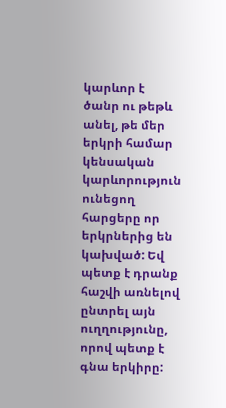կարևոր է ծանր ու թեթև անել, թե մեր երկրի համար կենսական կարևորություն ունեցող հարցերը որ երկրներից են կախված: Եվ պետք է դրանք հաշվի առնելով ընտրել այն ուղղությունը, որով պետք է գնա երկիրը: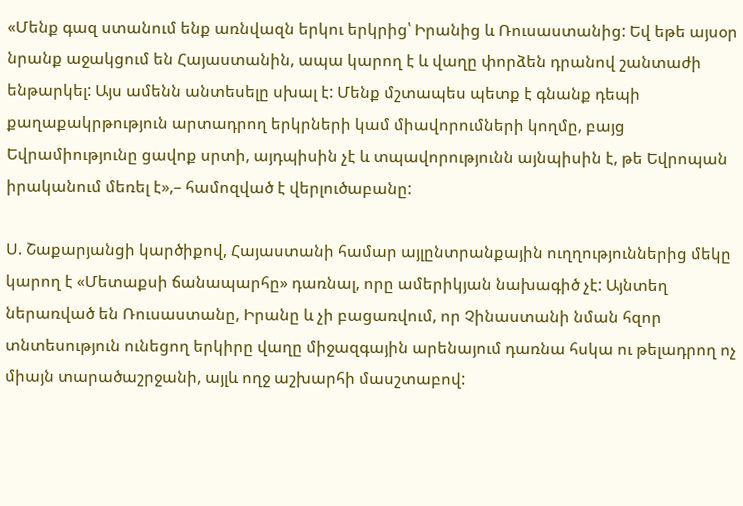«Մենք գազ ստանում ենք առնվազն երկու երկրից՝ Իրանից և Ռուսաստանից: Եվ եթե այսօր նրանք աջակցում են Հայաստանին, ապա կարող է և վաղը փորձեն դրանով շանտաժի ենթարկել: Այս ամենն անտեսելը սխալ է: Մենք մշտապես պետք է գնանք դեպի քաղաքակրթություն արտադրող երկրների կամ միավորումների կողմը, բայց Եվրամիությունը ցավոք սրտի, այդպիսին չէ և տպավորությունն այնպիսին է, թե Եվրոպան իրականում մեռել է»,– համոզված է վերլուծաբանը:

Ս. Շաքարյանցի կարծիքով, Հայաստանի համար այլընտրանքային ուղղություններից մեկը կարող է «Մետաքսի ճանապարհը» դառնալ, որը ամերիկյան նախագիծ չէ: Այնտեղ ներառված են Ռուսաստանը, Իրանը և չի բացառվում, որ Չինաստանի նման հզոր տնտեսություն ունեցող երկիրը վաղը միջազգային արենայում դառնա հսկա ու թելադրող ոչ միայն տարածաշրջանի, այլև ողջ աշխարհի մասշտաբով: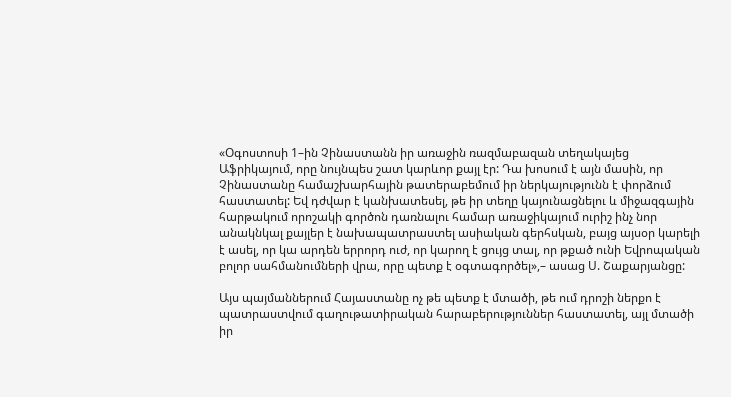«Օգոստոսի 1–ին Չինաստանն իր առաջին ռազմաբազան տեղակայեց Աֆրիկայում, որը նույնպես շատ կարևոր քայլ էր: Դա խոսում է այն մասին, որ Չինաստանը համաշխարհային թատերաբեմում իր ներկայությունն է փորձում հաստատել: Եվ դժվար է կանխատեսել, թե իր տեղը կայունացնելու և միջազգային հարթակում որոշակի գործոն դառնալու համար առաջիկայում ուրիշ ինչ նոր անակնկալ քայլեր է նախապատրաստել ասիական գերհսկան, բայց այսօր կարելի է ասել, որ կա արդեն երրորդ ուժ, որ կարող է ցույց տալ, որ թքած ունի Եվրոպական բոլոր սահմանումների վրա, որը պետք է օգտագործել»,– ասաց Ս. Շաքարյանցը:

Այս պայմաններում Հայաստանը ոչ թե պետք է մտածի, թե ում դրոշի ներքո է պատրաստվում գաղութատիրական հարաբերություններ հաստատել, այլ մտածի իր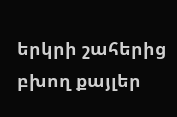երկրի շահերից բխող քայլեր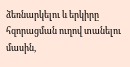ձեռնարկելու և երկիրը հզորացման ուղով տանելու մասին,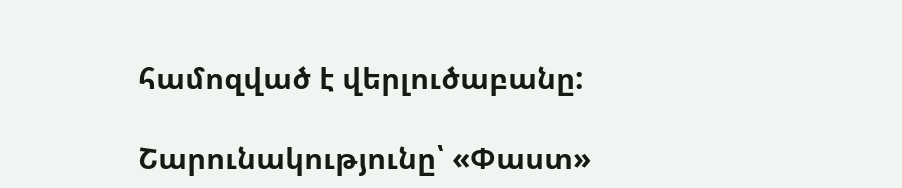համոզված է վերլուծաբանը:

Շարունակությունը՝ «Փաստ»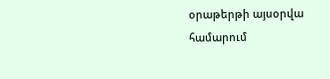օրաթերթի այսօրվա համարում